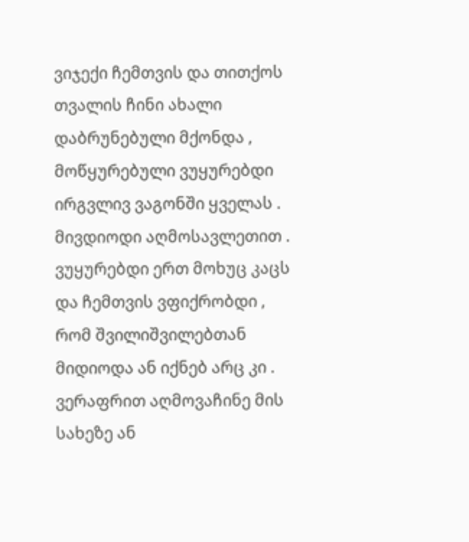ვიჯექი ჩემთვის და თითქოს თვალის ჩინი ახალი დაბრუნებული მქონდა , მოწყურებული ვუყურებდი ირგვლივ ვაგონში ყველას . მივდიოდი აღმოსავლეთით . ვუყურებდი ერთ მოხუც კაცს და ჩემთვის ვფიქრობდი , რომ შვილიშვილებთან მიდიოდა ან იქნებ არც კი . ვერაფრით აღმოვაჩინე მის სახეზე ან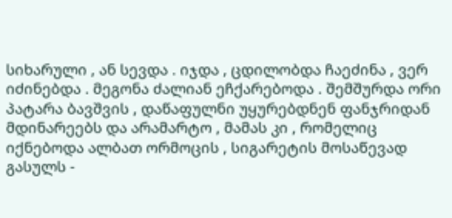სიხარული , ან სევდა . იჯდა , ცდილობდა ჩაეძინა , ვერ იძინებდა . მეგონა ძალიან ეჩქარებოდა . შემშურდა ორი პატარა ბავშვის , დაწაფულნი უყურებდნენ ფანჯრიდან მდინარეებს და არამარტო , მამას კი , რომელიც იქნებოდა ალბათ ორმოცის , სიგარეტის მოსაწევად გასულს -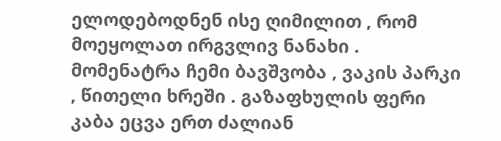ელოდებოდნენ ისე ღიმილით , რომ მოეყოლათ ირგვლივ ნანახი . მომენატრა ჩემი ბავშვობა , ვაკის პარკი , წითელი ხრეში . გაზაფხულის ფერი კაბა ეცვა ერთ ძალიან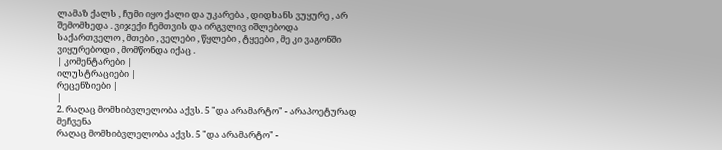ლამაზ ქალს , ჩუმი იყო ქალი და უკარება , დიდხანს ვუყურე , არ შემომხედა . ვიჯექი ჩემთვის და ირგვლივ იშლებოდა საქართველო , მთები , ველები , წყლები , ტყეები , მე კი ვაგონში ვიყურებოდი , მომწონდა იქაც .
| კომენტარები |
ილუსტრაციები |
რეცენზიები |
|
2. რაღაც მომხიბვლელობა აქვს. 5 "და არამარტო" - არაპოეტურად მეჩვენა
რაღაც მომხიბვლელობა აქვს. 5 "და არამარტო" -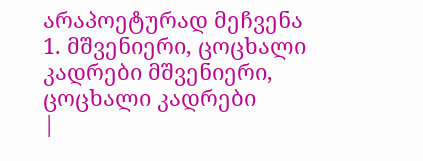არაპოეტურად მეჩვენა
1. მშვენიერი, ცოცხალი კადრები მშვენიერი, ცოცხალი კადრები
|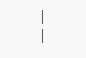|
|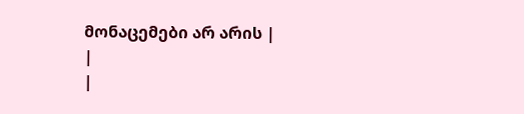მონაცემები არ არის |
|
|